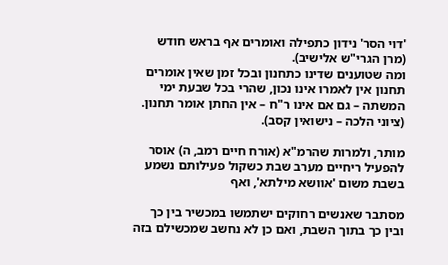'דוי הסר' נידון כתפילה ואומרים אף בראש חודש (מרן הגרי"ש אלישיב).
ומה שטוענים שדינו כתחנון ובכל זמן שאין אומרים תחנון אין לאמרו אינו נכון, שהרי בכל שבעת ימי המשתה – גם אם אינו ר"ח – אין החתן אומר תחנון. (ציוני הלכה – נישואין קסב).

מותר, ולמרות שהרמ"א (אורח חיים רמב, ה) אוסר להפעיל ריחיים מערב שבת כשקול פעילותם נשמע בשבת משום 'אוושא מילתא', ואף

מסתבר שאנשים רחוקים ישתמשו במכשיר בין כך ובין כך בתוך השבת, ואם כן לא נחשב שמכשילם בזה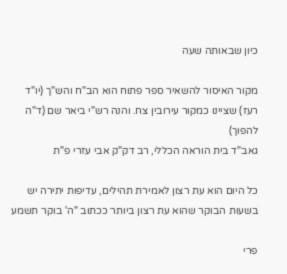כיון שבאותה שעה

מקור האיסור להשאיר ספר פתוח הוא הב"ח והש"ך (יו"ד רעז) שציינו כמקור עירובין צח. והנה רש"י ביאר שם (ד"ה להפוך)
גאב"ד בית הוראה הכללי, רב דק"ק אבי עזרי פ"ת

כל היום הוא עת רצון לאמירת תהילים, עדיפות יתירה יש בשעות הבוקר שהוא עת רצון ביותר ככתוב "ה' בוקר תשמע

פרי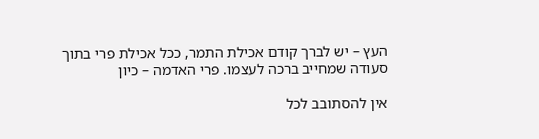העץ – יש לברך קודם אכילת התמר, ככל אכילת פרי בתוך סעודה שמחייב ברכה לעצמו. פרי האדמה – כיון

אין להסתובב לכל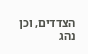הצדדים, וכן נהג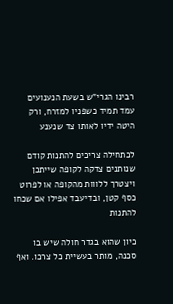רבינו הגרי"ש בשעת הנענועים עמד תמיד כשפניו למזרח, ורק היטה ידיו לאותו צד שנענע

לכתחילה צריכים להתנות קודם שנותנים צדקה לקופה שייתכן ויצטרך ללווות מהקופה או לפרוט כסף קטן, ובדיעבד אפילו אם שכחו להתנות

כיון שהוא בגדר חולה שיש בו סכנה, מותר בעשיית כל צרכו. ואף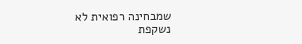שמבחינה רפואית לא נשקפת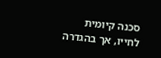סכנה קיומית לחייו, אך בהגדרה